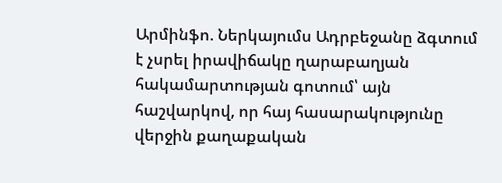Արմինֆո. Ներկայումս Ադրբեջանը ձգտում է չսրել իրավիճակը ղարաբաղյան հակամարտության գոտում՝ այն հաշվարկով, որ հայ հասարակությունը վերջին քաղաքական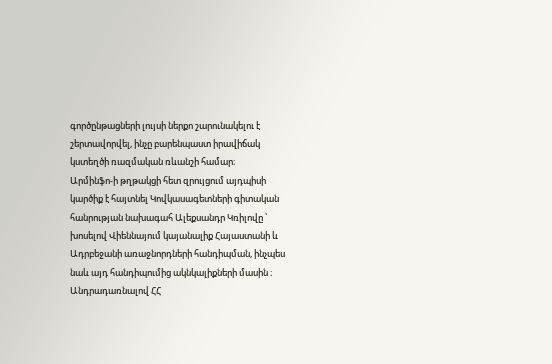գործընթացների լույսի ներքո շարունակելու է շերտավորվել, ինչը բարենպաստ իրավիճակ կստեղծի ռազմական ռևանշի համար։
Արմինֆո-ի թղթակցի հետ զրույցում այդպիսի կարծիք է հայտնել Կովկասագետների գիտական հանրության նախագահ Ալեքսանդր Կռիլովը ՝ խոսելով Վիեննայում կայանալիք Հայաստանի և Ադրբեջանի առաջնորդների հանդիպման, ինչպես նաև այդ հանդիպումից ակնկալիքների մասին ։
Անդրադառնալով ՀՀ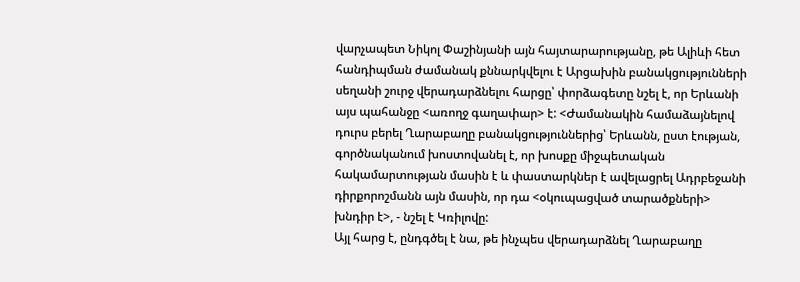վարչապետ Նիկոլ Փաշինյանի այն հայտարարությանը, թե Ալիևի հետ հանդիպման ժամանակ քննարկվելու է Արցախին բանակցությունների սեղանի շուրջ վերադարձնելու հարցը՝ փորձագետը նշել է, որ Երևանի այս պահանջը <առողջ գաղափար> է: <Ժամանակին համաձայնելով դուրս բերել Ղարաբաղը բանակցություններից՝ Երևանն, ըստ էության, գործնականում խոստովանել է, որ խոսքը միջպետական հակամարտության մասին է և փաստարկներ է ավելացրել Ադրբեջանի դիրքորոշմանն այն մասին, որ դա <օկուպացված տարածքների> խնդիր է>, - նշել է Կռիլովը:
Այլ հարց է, ընդգծել է նա, թե ինչպես վերադարձնել Ղարաբաղը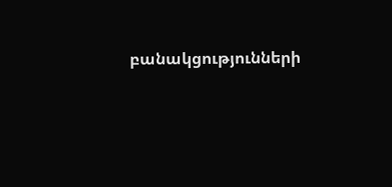բանակցությունների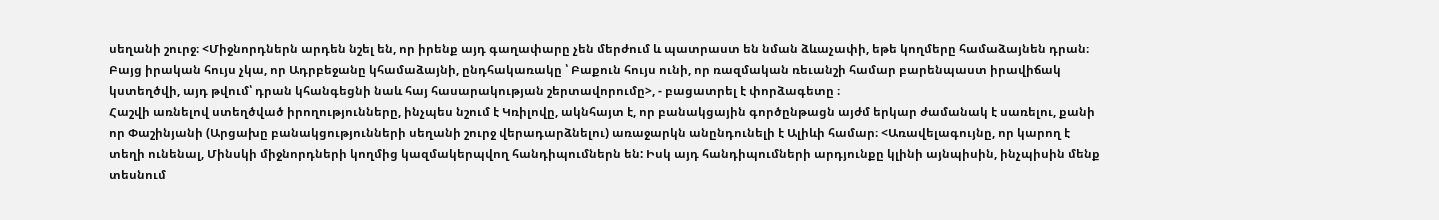սեղանի շուրջ։ <Միջնորդներն արդեն նշել են, որ իրենք այդ գաղափարը չեն մերժում և պատրաստ են նման ձևաչափի, եթե կողմերը համաձայնեն դրան։ Բայց իրական հույս չկա, որ Ադրբեջանը կհամաձայնի, ընդհակառակը ՝ Բաքուն հույս ունի, որ ռազմական ռեւանշի համար բարենպաստ իրավիճակ կստեղծվի, այդ թվում՝ դրան կհանգեցնի նաև հայ հասարակության շերտավորումը>, - բացատրել է փորձագետը ։
Հաշվի առնելով ստեղծված իրողությունները, ինչպես նշում է Կռիլովը, ակնհայտ է, որ բանակցային գործընթացն այժմ երկար ժամանակ է սառելու, քանի որ Փաշինյանի (Արցախը բանակցությունների սեղանի շուրջ վերադարձնելու) առաջարկն անընդունելի է Ալիևի համար։ <Առավելագույնը, որ կարող է տեղի ունենալ, Մինսկի միջնորդների կողմից կազմակերպվող հանդիպումներն են: Իսկ այդ հանդիպումների արդյունքը կլինի այնպիսին, ինչպիսին մենք տեսնում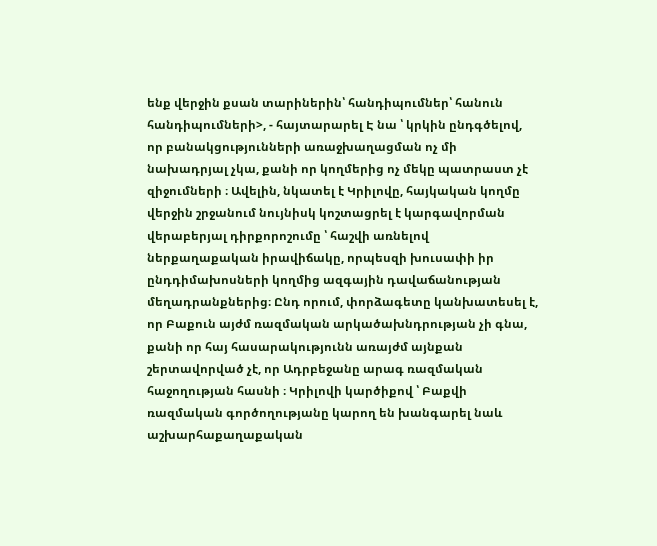ենք վերջին քսան տարիներին՝ հանդիպումներ՝ հանուն հանդիպումների>, - հայտարարել Է նա ՝ կրկին ընդգծելով, որ բանակցությունների առաջխաղացման ոչ մի նախադրյալ չկա, քանի որ կողմերից ոչ մեկը պատրաստ չէ զիջումների ։ Ավելին, նկատել է Կրիլովը, հայկական կողմը վերջին շրջանում նույնիսկ կոշտացրել է կարգավորման վերաբերյալ դիրքորոշումը ՝ հաշվի առնելով ներքաղաքական իրավիճակը, որպեսզի խուսափի իր ընդդիմախոսների կողմից ազգային դավաճանության մեղադրանքներից։ Ընդ որում, փորձագետը կանխատեսել է, որ Բաքուն այժմ ռազմական արկածախնդրության չի գնա, քանի որ հայ հասարակությունն առայժմ այնքան շերտավորված չէ, որ Ադրբեջանը արագ ռազմական հաջողության հասնի ։ Կրիլովի կարծիքով ՝ Բաքվի ռազմական գործողությանը կարող են խանգարել նաև աշխարհաքաղաքական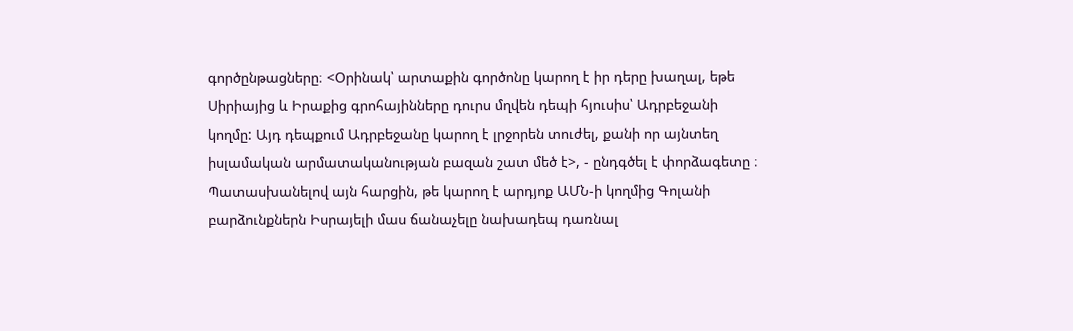գործընթացները։ <Օրինակ՝ արտաքին գործոնը կարող է իր դերը խաղալ, եթե Սիրիայից և Իրաքից գրոհայինները դուրս մղվեն դեպի հյուսիս՝ Ադրբեջանի կողմը: Այդ դեպքում Ադրբեջանը կարող է լրջորեն տուժել, քանի որ այնտեղ իսլամական արմատականության բազան շատ մեծ է>, - ընդգծել է փորձագետը ։
Պատասխանելով այն հարցին, թե կարող է արդյոք ԱՄՆ-ի կողմից Գոլանի բարձունքներն Իսրայելի մաս ճանաչելը նախադեպ դառնալ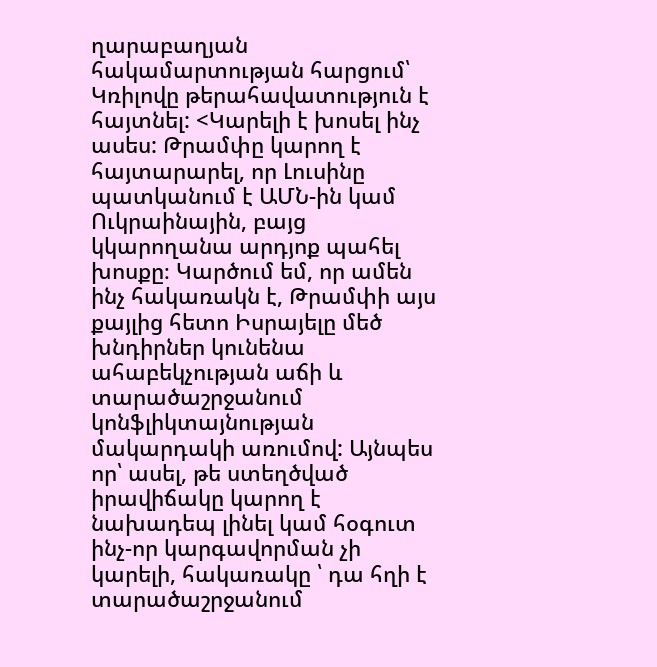ղարաբաղյան հակամարտության հարցում՝ Կռիլովը թերահավատություն է հայտնել: <Կարելի է խոսել ինչ ասես: Թրամփը կարող է հայտարարել, որ Լուսինը պատկանում է ԱՄՆ-ին կամ Ուկրաինային, բայց կկարողանա արդյոք պահել խոսքը։ Կարծում եմ, որ ամեն ինչ հակառակն է, Թրամփի այս քայլից հետո Իսրայելը մեծ խնդիրներ կունենա ահաբեկչության աճի և տարածաշրջանում կոնֆլիկտայնության մակարդակի առումով: Այնպես որ՝ ասել, թե ստեղծված իրավիճակը կարող է նախադեպ լինել կամ հօգուտ ինչ-որ կարգավորման չի կարելի, հակառակը ՝ դա հղի է տարածաշրջանում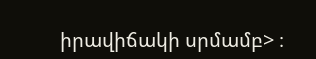իրավիճակի սրմամբ> ։